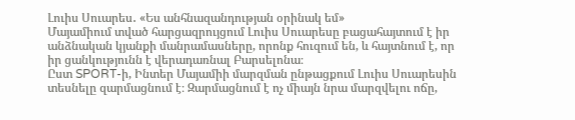Լուիս Սուարես․ «Ես անհնազանդության օրինակ եմ»
Մայամիում տված հարցազրույցում Լուիս Սուարեսը բացահայտում է իր անձնական կյանքի մանրամասները, որոնք հուզում են, և հայտնում է, որ իր ցանկությունն է վերադառնալ Բարսելոնա։
Ըստ SPORT-ի, Ինտեր Մայամիի մարզման ընթացքում Լուիս Սուարեսին տեսնելը զարմացնում է։ Զարմացնում է ոչ միայն նրա մարզվելու ոճը,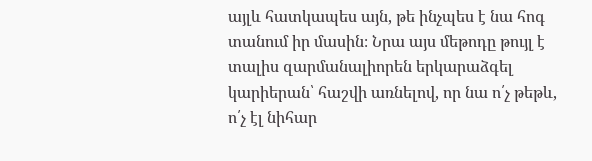այլև հատկապես այն, թե ինչպես է նա հոգ տանում իր մասին։ Նրա այս մեթոդը թույլ է տալիս զարմանալիորեն երկարաձգել կարիերան՝ հաշվի առնելով, որ նա ո՛չ թեթև, ո՛չ էլ նիհար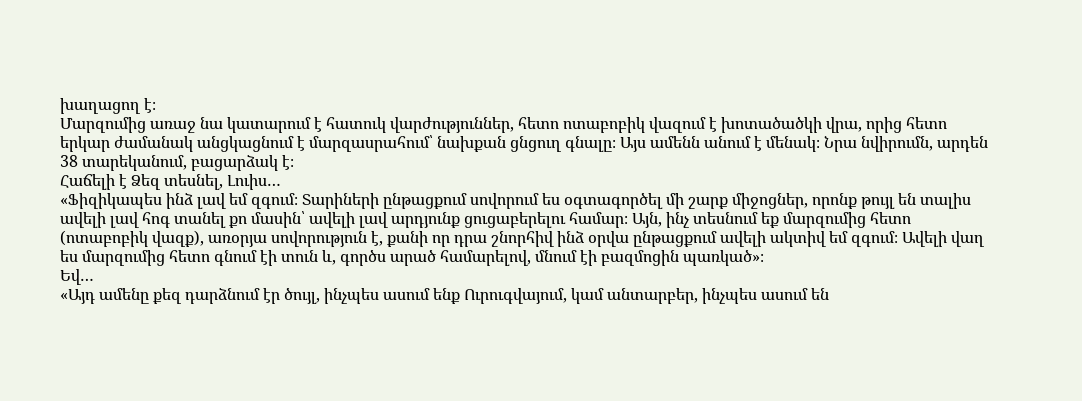խաղացող է։
Մարզումից առաջ նա կատարում է հատուկ վարժություններ, հետո ոտաբոբիկ վազում է խոտածածկի վրա, որից հետո երկար ժամանակ անցկացնում է մարզասրահում՝ նախքան ցնցուղ գնալը։ Այս ամենն անում է մենակ։ Նրա նվիրումն, արդեն 38 տարեկանում, բացարձակ է։
Հաճելի է Ձեզ տեսնել, Լուիս…
«Ֆիզիկապես ինձ լավ եմ զգում։ Տարիների ընթացքում սովորում ես օգտագործել մի շարք միջոցներ, որոնք թույլ են տալիս ավելի լավ հոգ տանել քո մասին՝ ավելի լավ արդյունք ցուցաբերելու համար։ Այն, ինչ տեսնում եք մարզումից հետո (ոտաբոբիկ վազք), առօրյա սովորություն է, քանի որ դրա շնորհիվ ինձ օրվա ընթացքում ավելի ակտիվ եմ զգում։ Ավելի վաղ ես մարզումից հետո գնում էի տուն և, գործս արած համարելով, մնում էի բազմոցին պառկած»։
Եվ…
«Այդ ամենը քեզ դարձնում էր ծույլ, ինչպես ասում ենք Ուրուգվայում, կամ անտարբեր, ինչպես ասում են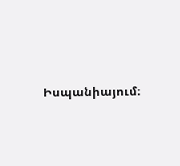Իսպանիայում։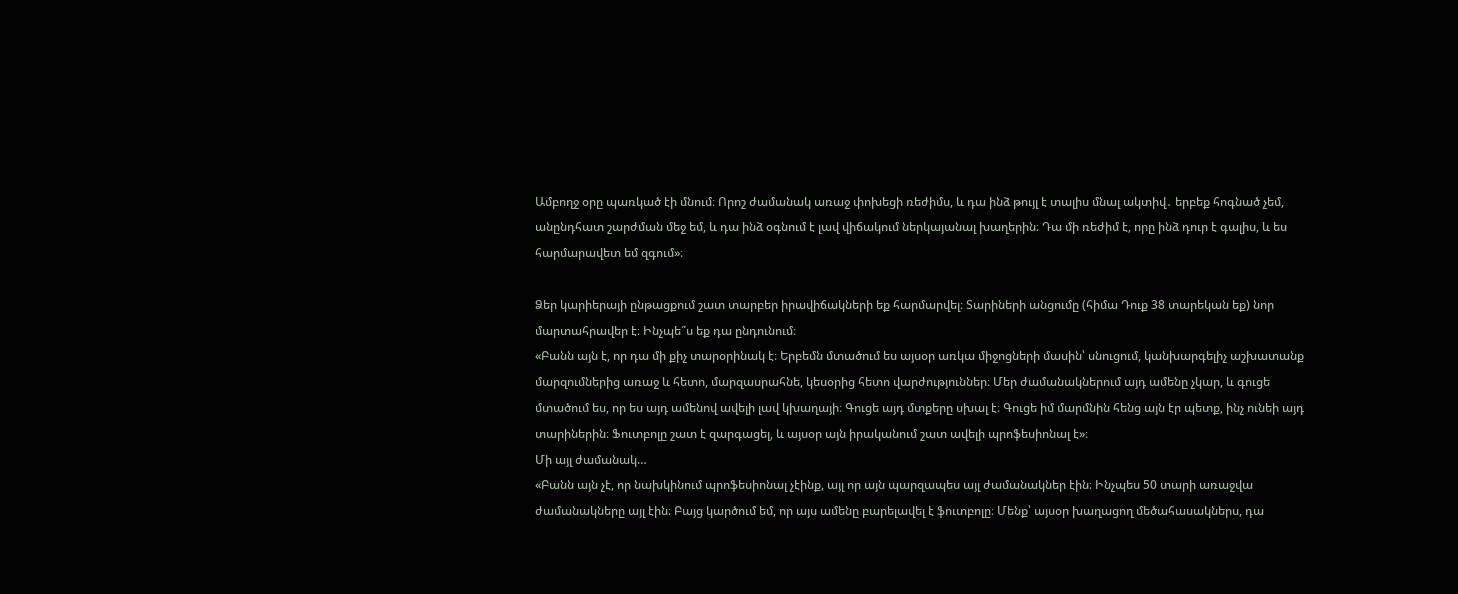Ամբողջ օրը պառկած էի մնում։ Որոշ ժամանակ առաջ փոխեցի ռեժիմս, և դա ինձ թույլ է տալիս մնալ ակտիվ․ երբեք հոգնած չեմ, անընդհատ շարժման մեջ եմ, և դա ինձ օգնում է լավ վիճակում ներկայանալ խաղերին։ Դա մի ռեժիմ է, որը ինձ դուր է գալիս, և ես հարմարավետ եմ զգում»։

Ձեր կարիերայի ընթացքում շատ տարբեր իրավիճակների եք հարմարվել։ Տարիների անցումը (հիմա Դուք 38 տարեկան եք) նոր մարտահրավեր է։ Ինչպե՞ս եք դա ընդունում։
«Բանն այն է, որ դա մի քիչ տարօրինակ է։ Երբեմն մտածում ես այսօր առկա միջոցների մասին՝ սնուցում, կանխարգելիչ աշխատանք մարզումներից առաջ և հետո, մարզասրահնե, կեսօրից հետո վարժություններ։ Մեր ժամանակներում այդ ամենը չկար, և գուցե մտածում ես, որ ես այդ ամենով ավելի լավ կխաղայի։ Գուցե այդ մտքերը սխալ է։ Գուցե իմ մարմնին հենց այն էր պետք, ինչ ունեի այդ տարիներին։ Ֆուտբոլը շատ է զարգացել, և այսօր այն իրականում շատ ավելի պրոֆեսիոնալ է»։
Մի այլ ժամանակ…
«Բանն այն չէ, որ նախկինում պրոֆեսիոնալ չէինք, այլ որ այն պարզապես այլ ժամանակներ էին։ Ինչպես 50 տարի առաջվա ժամանակները այլ էին։ Բայց կարծում եմ, որ այս ամենը բարելավել է ֆուտբոլը։ Մենք՝ այսօր խաղացող մեծահասակներս, դա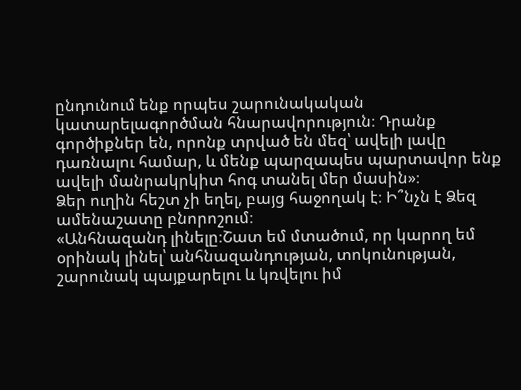ընդունում ենք որպես շարունակական կատարելագործման հնարավորություն։ Դրանք գործիքներ են, որոնք տրված են մեզ՝ ավելի լավը դառնալու համար, և մենք պարզապես պարտավոր ենք ավելի մանրակրկիտ հոգ տանել մեր մասին»։
Ձեր ուղին հեշտ չի եղել, բայց հաջողակ է։ Ի՞նչն է Ձեզ ամենաշատը բնորոշում։
«Անհնազանդ լինելը։Շատ եմ մտածում, որ կարող եմ օրինակ լինել՝ անհնազանդության, տոկունության, շարունակ պայքարելու և կռվելու իմ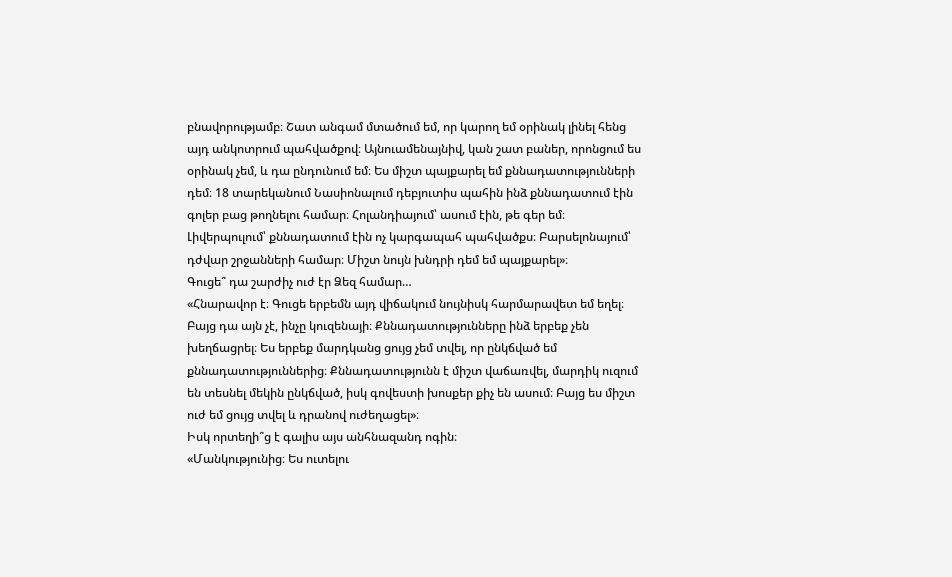բնավորությամբ։ Շատ անգամ մտածում եմ, որ կարող եմ օրինակ լինել հենց այդ անկոտրում պահվածքով։ Այնուամենայնիվ, կան շատ բաներ, որոնցում ես օրինակ չեմ, և դա ընդունում եմ։ Ես միշտ պայքարել եմ քննադատությունների դեմ։ 18 տարեկանում Նասիոնալում դեբյուտիս պահին ինձ քննադատում էին գոլեր բաց թողնելու համար։ Հոլանդիայում՝ ասում էին, թե գեր եմ։ Լիվերպուլում՝ քննադատում էին ոչ կարգապահ պահվածքս։ Բարսելոնայում՝ դժվար շրջանների համար։ Միշտ նույն խնդրի դեմ եմ պայքարել»։
Գուցե՞ դա շարժիչ ուժ էր Ձեզ համար…
«Հնարավոր է։ Գուցե երբեմն այդ վիճակում նույնիսկ հարմարավետ եմ եղել։ Բայց դա այն չէ, ինչը կուզենայի։ Քննադատությունները ինձ երբեք չեն խեղճացրել։ Ես երբեք մարդկանց ցույց չեմ տվել, որ ընկճված եմ քննադատություններից։ Քննադատությունն է միշտ վաճառվել, մարդիկ ուզում են տեսնել մեկին ընկճված, իսկ գովեստի խոսքեր քիչ են ասում։ Բայց ես միշտ ուժ եմ ցույց տվել և դրանով ուժեղացել»։
Իսկ որտեղի՞ց է գալիս այս անհնազանդ ոգին։
«Մանկությունից։ Ես ուտելու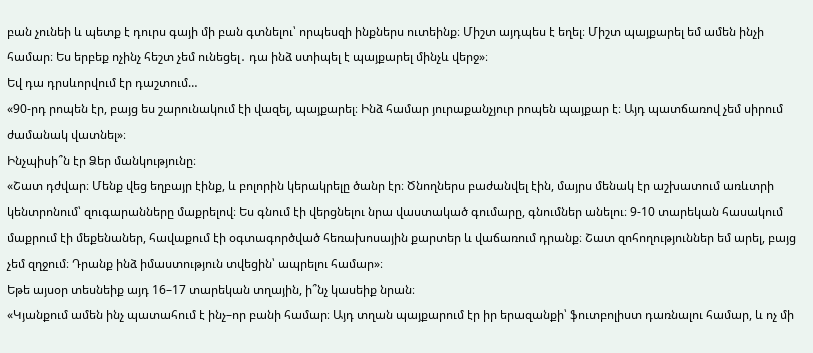բան չունեի և պետք է դուրս գայի մի բան գտնելու՝ որպեսզի ինքներս ուտեինք։ Միշտ այդպես է եղել։ Միշտ պայքարել եմ ամեն ինչի համար։ Ես երբեք ոչինչ հեշտ չեմ ունեցել․ դա ինձ ստիպել է պայքարել մինչև վերջ»։
Եվ դա դրսևորվում էր դաշտում…
«90-րդ րոպեն էր, բայց ես շարունակում էի վազել, պայքարել։ Ինձ համար յուրաքանչյուր րոպեն պայքար է։ Այդ պատճառով չեմ սիրում ժամանակ վատնել»։
Ինչպիսի՞ն էր Ձեր մանկությունը։
«Շատ դժվար։ Մենք վեց եղբայր էինք, և բոլորին կերակրելը ծանր էր։ Ծնողներս բաժանվել էին, մայրս մենակ էր աշխատում առևտրի կենտրոնում՝ զուգարանները մաքրելով։ Ես գնում էի վերցնելու նրա վաստակած գումարը, գնումներ անելու։ 9-10 տարեկան հասակում մաքրում էի մեքենաներ, հավաքում էի օգտագործված հեռախոսային քարտեր և վաճառում դրանք։ Շատ զոհողություններ եմ արել, բայց չեմ զղջում։ Դրանք ինձ իմաստություն տվեցին՝ ապրելու համար»։
Եթե այսօր տեսնեիք այդ 16–17 տարեկան տղային, ի՞նչ կասեիք նրան։
«Կյանքում ամեն ինչ պատահում է ինչ–որ բանի համար։ Այդ տղան պայքարում էր իր երազանքի՝ ֆուտբոլիստ դառնալու համար, և ոչ մի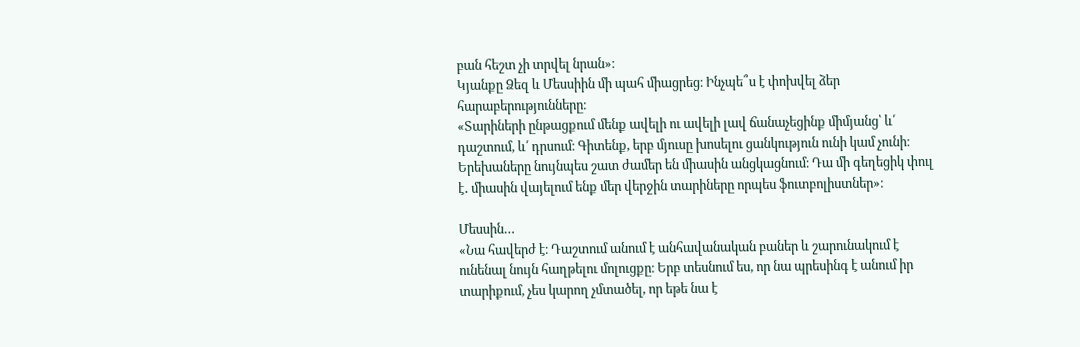բան հեշտ չի տրվել նրան»։
Կյանքը Ձեզ և Մեսսիին մի պահ միացրեց։ Ինչպե՞ս է փոխվել ձեր հարաբերությունները։
«Տարիների ընթացքում մենք ավելի ու ավելի լավ ճանաչեցինք միմյանց՝ և՛ դաշտում, և՛ դրսում։ Գիտենք, երբ մյուսը խոսելու ցանկություն ունի կամ չունի։ Երեխաները նույնպես շատ ժամեր են միասին անցկացնում։ Դա մի գեղեցիկ փուլ է․ միասին վայելում ենք մեր վերջին տարիները որպես ֆուտբոլիստներ»։

Մեսսին…
«Նա հավերժ է։ Դաշտում անում է անհավանական բաներ և շարունակում է ունենալ նույն հաղթելու մոլուցքը։ Երբ տեսնում ես, որ նա պրեսինգ է անում իր տարիքում, չես կարող չմտածել, որ եթե նա է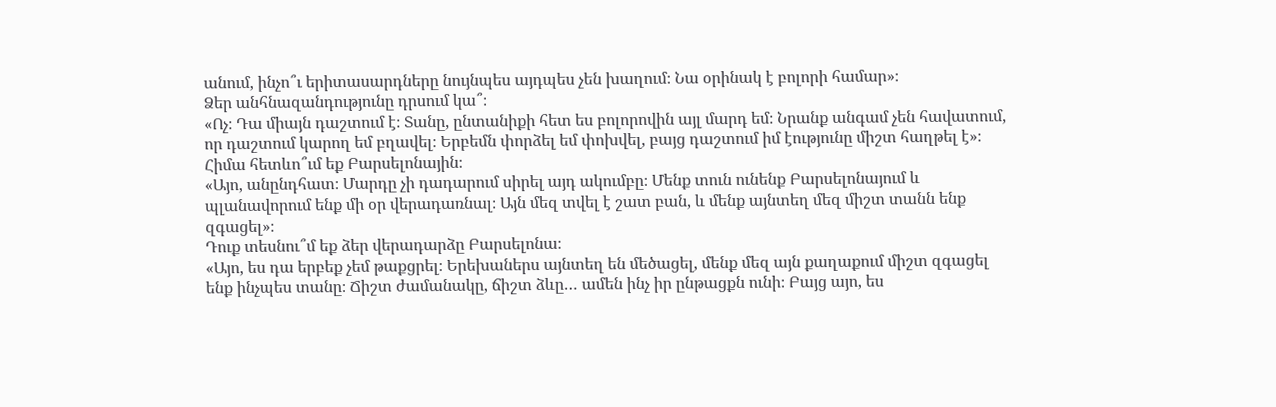անում, ինչո՞ւ երիտասարդները նույնպես այդպես չեն խաղում։ Նա օրինակ է բոլորի համար»։
Ձեր անհնազանդությունը դրսում կա՞։
«Ոչ։ Դա միայն դաշտում է։ Տանը, ընտանիքի հետ ես բոլորովին այլ մարդ եմ։ Նրանք անգամ չեն հավատում, որ դաշտում կարող եմ բղավել։ Երբեմն փորձել եմ փոխվել, բայց դաշտում իմ էությունը միշտ հաղթել է»։
Հիմա հետևո՞ւմ եք Բարսելոնային։
«Այո, անընդհատ։ Մարդը չի դադարում սիրել այդ ակումբը։ Մենք տուն ունենք Բարսելոնայում և պլանավորում ենք մի օր վերադառնալ։ Այն մեզ տվել է շատ բան, և մենք այնտեղ մեզ միշտ տանն ենք զգացել»։
Դուք տեսնու՞մ եք ձեր վերադարձը Բարսելոնա։
«Այո, ես դա երբեք չեմ թաքցրել։ Երեխաներս այնտեղ են մեծացել, մենք մեզ այն քաղաքում միշտ զգացել ենք ինչպես տանը։ Ճիշտ ժամանակը, ճիշտ ձևը… ամեն ինչ իր ընթացքն ունի։ Բայց այո, ես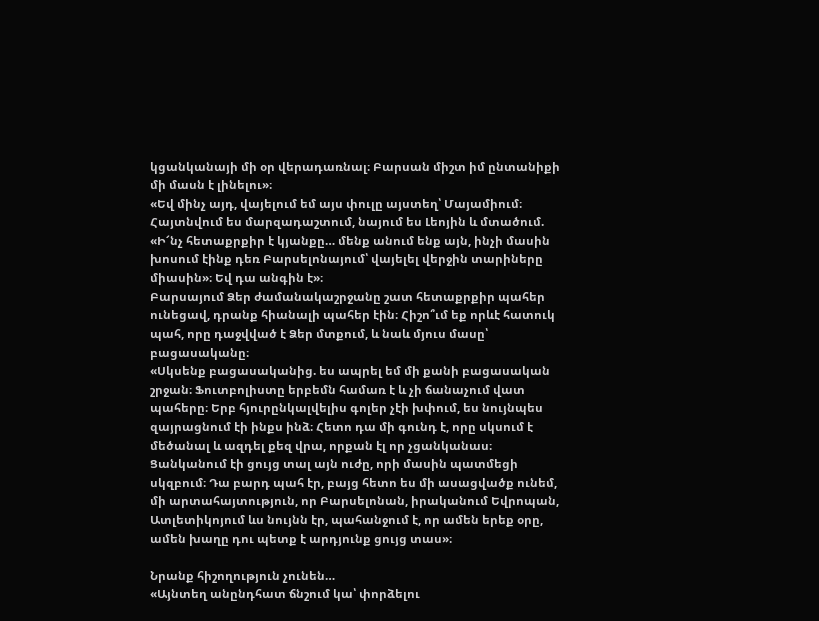կցանկանայի մի օր վերադառնալ։ Բարսան միշտ իմ ընտանիքի մի մասն է լինելու»։
«Եվ մինչ այդ, վայելում եմ այս փուլը այստեղ՝ Մայամիում։ Հայտնվում ես մարզադաշտում, նայում ես Լեոյին և մտածում. «Ի՜նչ հետաքրքիր է կյանքը… մենք անում ենք այն, ինչի մասին խոսում էինք դեռ Բարսելոնայում՝ վայելել վերջին տարիները միասին»։ Եվ դա անգին է»։
Բարսայում Ձեր ժամանակաշրջանը շատ հետաքրքիր պահեր ունեցավ, դրանք հիանալի պահեր էին։ Հիշո՞ւմ եք որևէ հատուկ պահ, որը դաջվված է Ձեր մտքում, և նաև մյուս մասը՝ բացասականը։
«Սկսենք բացասականից. ես ապրել եմ մի քանի բացասական շրջան։ Ֆուտբոլիստը երբեմն համառ է և չի ճանաչում վատ պահերը։ Երբ հյուրընկալվելիս գոլեր չէի խփում, ես նույնպես զայրացնում էի ինքս ինձ։ Հետո դա մի գունդ է, որը սկսում է մեծանալ և ազդել քեզ վրա, որքան էլ որ չցանկանաս։ Ցանկանում էի ցույց տալ այն ուժը, որի մասին պատմեցի սկզբում։ Դա բարդ պահ էր, բայց հետո ես մի ասացվածք ունեմ, մի արտահայտություն, որ Բարսելոնան, իրականում Եվրոպան, Ատլետիկոյում ևս նույնն էր, պահանջում է, որ ամեն երեք օրը, ամեն խաղը դու պետք է արդյունք ցույց տաս»։

Նրանք հիշողություն չունեն…
«Այնտեղ անընդհատ ճնշում կա՝ փորձելու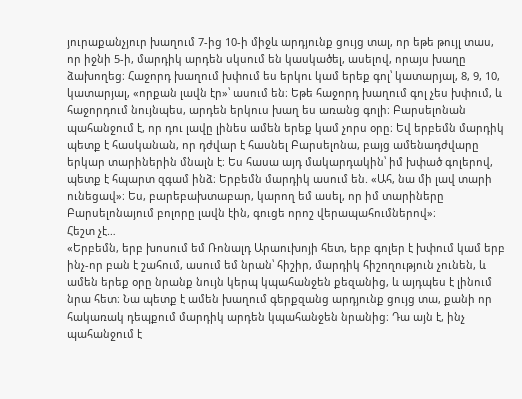յուրաքանչյուր խաղում 7-ից 10-ի միջև արդյունք ցույց տալ, որ եթե թույլ տաս, որ իջնի 5-ի, մարդիկ արդեն սկսում են կասկածել, ասելով, որայս խաղը ձախողեց։ Հաջորդ խաղում խփում ես երկու կամ երեք գոլ՝ կատարյալ, 8, 9, 10, կատարյալ, «որքան լավն էր»՝ ասում են։ Եթե հաջորդ խաղում գոլ չես խփում, և հաջորդում նույնպես, արդեն երկուս խաղ ես առանց գոլի։ Բարսելոնան պահանջում է, որ դու լավը լինես ամեն երեք կամ չորս օրը։ Եվ երբեմն մարդիկ պետք է հասկանան, որ դժվար է հասնել Բարսելոնա, բայց ամենադժվարը երկար տարիներին մնալն է։ Ես հասա այդ մակարդակին՝ իմ խփած գոլերով, պետք է հպարտ զգամ ինձ։ Երբեմն մարդիկ ասում են. «Ահ, նա մի լավ տարի ունեցավ»։ Ես, բարեբախտաբար, կարող եմ ասել, որ իմ տարիները Բարսելոնայում բոլորը լավն էին, գուցե որոշ վերապահումներով»։
Հեշտ չէ…
«Երբեմն, երբ խոսում եմ Ռոնալդ Արաուխոյի հետ, երբ գոլեր է խփում կամ երբ ինչ-որ բան է շահում, ասում եմ նրան՝ հիշիր, մարդիկ հիշողություն չունեն, և ամեն երեք օրը նրանք նույն կերպ կպահանջեն քեզանից, և այդպես է լինում նրա հետ։ Նա պետք է ամեն խաղում գերքզանց արդյունք ցույց տա, քանի որ հակառակ դեպքում մարդիկ արդեն կպահանջեն նրանից։ Դա այն է, ինչ պահանջում է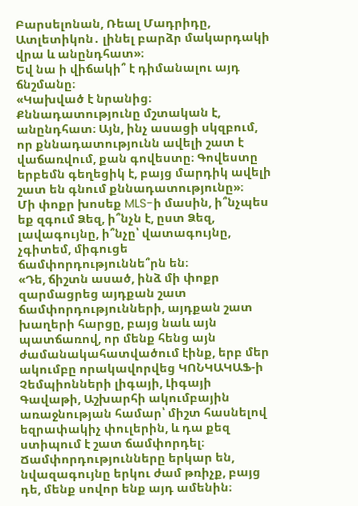Բարսելոնան, Ռեալ Մադրիդը, Ատլետիկոն․ լինել բարձր մակարդակի վրա և անընդհատ»։
Եվ նա ի վիճակի՞ է դիմանալու այդ ճնշմանը։
«Կախված է նրանից։ Քննադատությունը մշտական է, անընդհատ։ Այն, ինչ ասացի սկզբում, որ քննադատությունն ավելի շատ է վաճառվում, քան գովեստը։ Գովեստը երբեմն գեղեցիկ է, բայց մարդիկ ավելի շատ են գնում քննադատությունը»։
Մի փոքր խոսեք MLS-ի մասին, ի՞նչպես եք զգում Ձեզ, ի՞նչն է, ըստ Ձեզ, լավագույնը, ի՞նչը՝ վատագույնը, չգիտեմ, միգուցե ճամփորդություննե՞րն են։
«Դե, ճիշտն ասած, ինձ մի փոքր զարմացրեց այդքան շատ ճամփորդությունների, այդքան շատ խաղերի հարցը, բայց նաև այն պատճառով, որ մենք հենց այն ժամանակահատվածում էինք, երբ մեր ակումբը որակավորվեց ԿՈՆԿԱԿԱՖ-ի Չեմպիոնների լիգայի, Լիգայի Գավաթի, Աշխարհի ակումբային առաջնության համար՝ միշտ հասնելով եզրափակիչ փուլերին, և դա քեզ ստիպում է շատ ճամփորդել։ Ճամփորդությունները երկար են, նվազագույնը երկու ժամ թռիչք, բայց դե, մենք սովոր ենք այդ ամենին։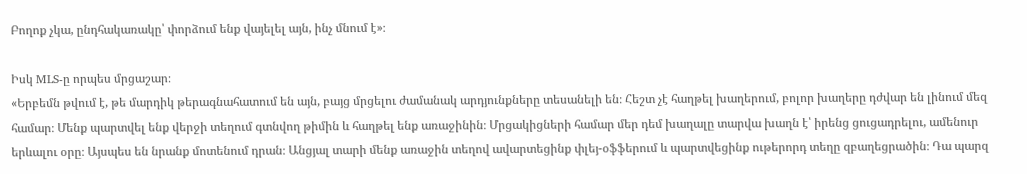Բողոք չկա, ընդհակառակը՝ փորձում ենք վայելել այն, ինչ մնում է»։

Իսկ MLS-ը որպես մրցաշար։
«Երբեմն թվում է, թե մարդիկ թերագնահատում են այն, բայց մրցելու ժամանակ արդյունքները տեսանելի են։ Հեշտ չէ հաղթել խաղերում, բոլոր խաղերը դժվար են լինում մեզ համար։ Մենք պարտվել ենք վերջի տեղում գտնվող թիմին և հաղթել ենք առաջինին։ Մրցակիցների համար մեր դեմ խաղալը տարվա խաղն է՝ իրենց ցուցադրելու, ամենուր երևալու օրը։ Այսպես են նրանք մոտենում դրան։ Անցյալ տարի մենք առաջին տեղով ավարտեցինք փլեյ-օֆֆերում և պարտվեցինք ութերորդ տեղը զբաղեցրածին։ Դա պարզ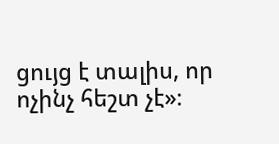ցույց է տալիս, որ ոչինչ հեշտ չէ»։